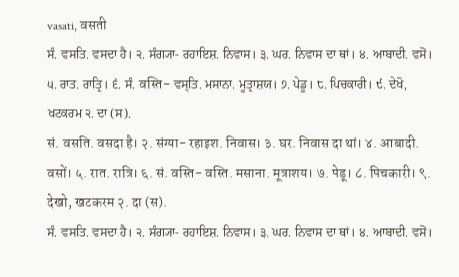vasati, वसती
ਸੰ. ਵਸਤਿ. ਵਸਦਾ ਹੈ। ੨. ਸੰਗ੍ਯਾ- ਰਹਾਇਸ਼. ਨਿਵਾਸ। ੩. ਘਰ. ਨਿਵਾਸ ਦਾ ਥਾਂ। ੪. ਆਬਾਦੀ. ਵਸੋਂ। ੫. ਰਾਤ. ਰਾਤ੍ਰਿ। ੬. ਸੰ. वस्ति- ਵਸ੍ਤਿ. ਮਸਾਨਾ. ਮੂਤ੍ਰਾਸ਼ਯ। ੭. ਪੇਡੂ। ੮. ਪਿਚਕਾਰੀ। ੯. ਦੇਖੋ, ਖਟਕਰਮ ੨. ਦਾ (ਸ).
सं. वसति. वसदा है। २. संग्या- रहाइश. निवास। ३. घर. निवास दा थां। ४. आबादी. वसों। ५. रात. रात्रि। ६. सं. वस्ति- वस्ति. मसाना. मूत्राशय। ७. पेडू। ८. पिचकारी। ९. देखो, खटकरम २. दा (स).
ਸੰ. ਵਸਤਿ. ਵਸਦਾ ਹੈ। ੨. ਸੰਗ੍ਯਾ- ਰਹਾਇਸ਼. ਨਿਵਾਸ। ੩. ਘਰ. ਨਿਵਾਸ ਦਾ ਥਾਂ। ੪. ਆਬਾਦੀ. ਵਸੋਂ।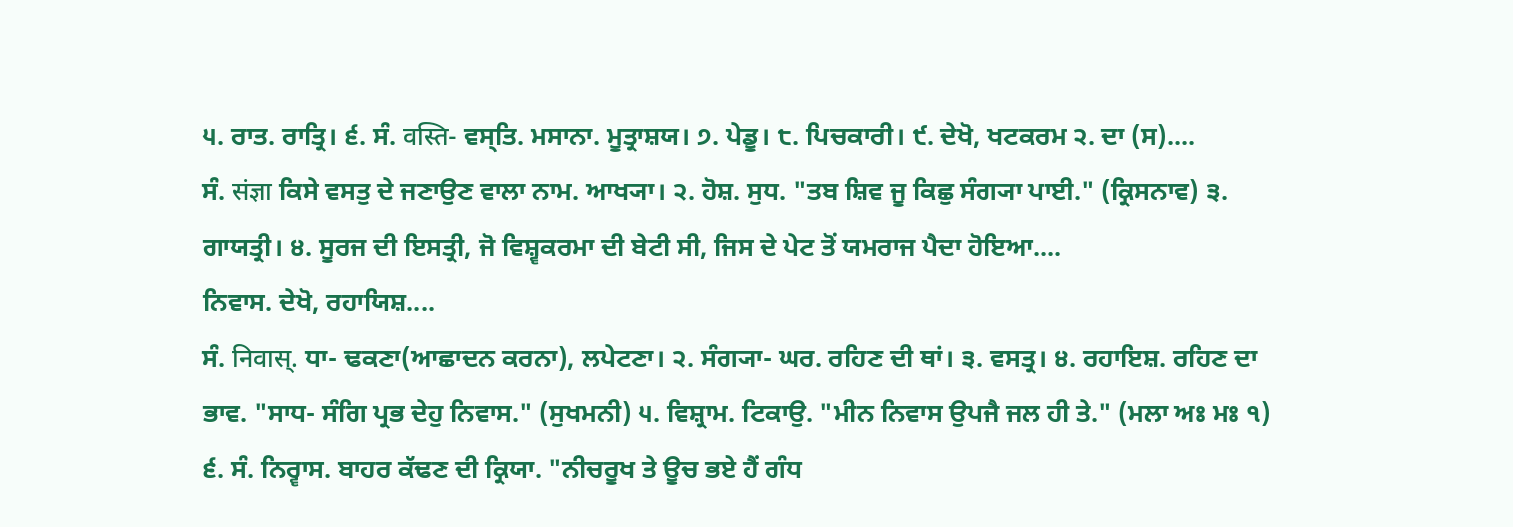੫. ਰਾਤ. ਰਾਤ੍ਰਿ। ੬. ਸੰ. वस्ति- ਵਸ੍ਤਿ. ਮਸਾਨਾ. ਮੂਤ੍ਰਾਸ਼ਯ। ੭. ਪੇਡੂ। ੮. ਪਿਚਕਾਰੀ। ੯. ਦੇਖੋ, ਖਟਕਰਮ ੨. ਦਾ (ਸ)....
ਸੰ. संज्ञा ਕਿਸੇ ਵਸਤੁ ਦੇ ਜਣਾਉਣ ਵਾਲਾ ਨਾਮ. ਆਖ੍ਯਾ। ੨. ਹੋਸ਼. ਸੁਧ. "ਤਬ ਸ਼ਿਵ ਜੂ ਕਿਛੁ ਸੰਗ੍ਯਾ ਪਾਈ." (ਕ੍ਰਿਸਨਾਵ) ੩. ਗਾਯਤ੍ਰੀ। ੪. ਸੂਰਜ ਦੀ ਇਸਤ੍ਰੀ, ਜੋ ਵਿਸ਼੍ਵਕਰਮਾ ਦੀ ਬੇਟੀ ਸੀ, ਜਿਸ ਦੇ ਪੇਟ ਤੋਂ ਯਮਰਾਜ ਪੈਦਾ ਹੋਇਆ....
ਨਿਵਾਸ. ਦੇਖੋ, ਰਹਾਯਿਸ਼....
ਸੰ. निवास्. ਧਾ- ਢਕਣਾ(ਆਛਾਦਨ ਕਰਨਾ), ਲਪੇਟਣਾ। ੨. ਸੰਗ੍ਯਾ- ਘਰ. ਰਹਿਣ ਦੀ ਥਾਂ। ੩. ਵਸਤ੍ਰ। ੪. ਰਹਾਇਸ਼. ਰਹਿਣ ਦਾ ਭਾਵ. "ਸਾਧ- ਸੰਗਿ ਪ੍ਰਭ ਦੇਹੁ ਨਿਵਾਸ." (ਸੁਖਮਨੀ) ੫. ਵਿਸ਼੍ਰਾਮ. ਟਿਕਾਉ. "ਮੀਨ ਨਿਵਾਸ ਉਪਜੈ ਜਲ ਹੀ ਤੇ." (ਮਲਾ ਅਃ ਮਃ ੧) ੬. ਸੰ. ਨਿਰ੍ਵਾਸ. ਬਾਹਰ ਕੱਢਣ ਦੀ ਕ੍ਰਿਯਾ. "ਨੀਚਰੂਖ ਤੇ ਊਚ ਭਏ ਹੈਂ ਗੰਧ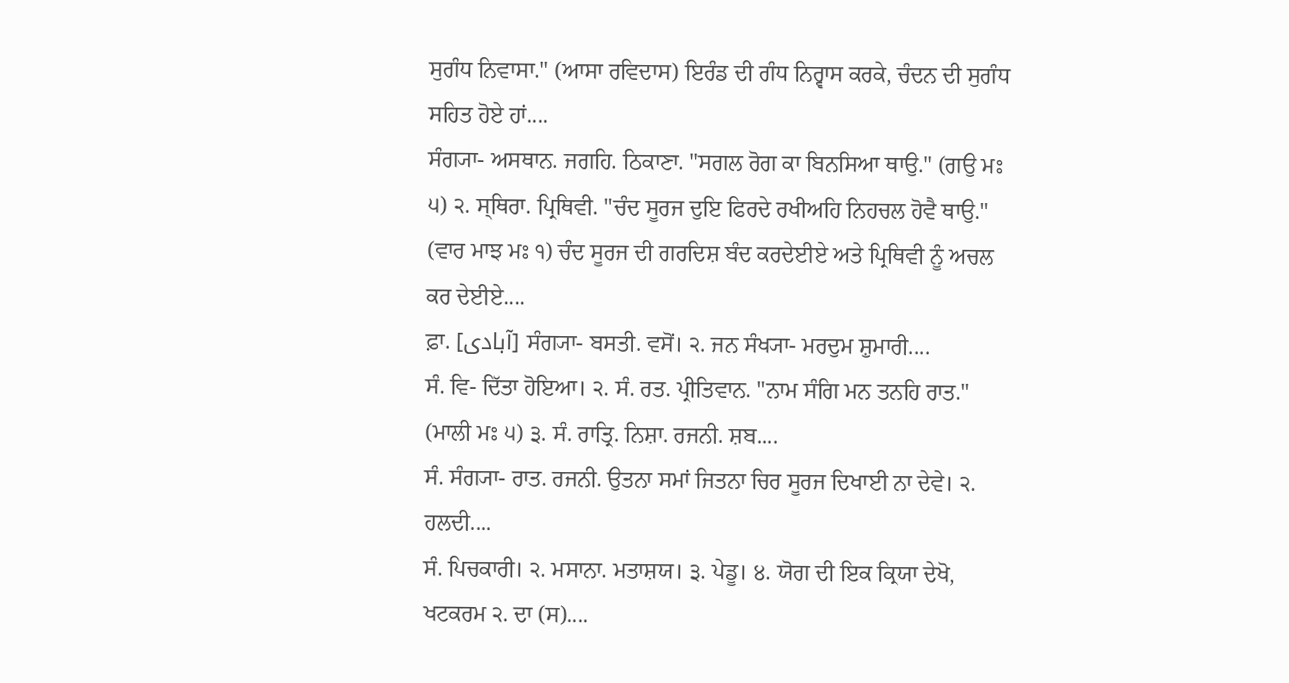ਸੁਗੰਧ ਨਿਵਾਸਾ." (ਆਸਾ ਰਵਿਦਾਸ) ਇਰੰਡ ਦੀ ਗੰਧ ਨਿਰ੍ਵਾਸ ਕਰਕੇ, ਚੰਦਨ ਦੀ ਸੁਗੰਧ ਸਹਿਤ ਹੋਏ ਹਾਂ....
ਸੰਗ੍ਯਾ- ਅਸਥਾਨ. ਜਗਹਿ. ਠਿਕਾਣਾ. "ਸਗਲ ਰੋਗ ਕਾ ਬਿਨਸਿਆ ਥਾਉ." (ਗਉ ਮਃ ੫) ੨. ਸ੍ਥਿਰਾ. ਪ੍ਰਿਥਿਵੀ. "ਚੰਦ ਸੂਰਜ ਦੁਇ ਫਿਰਦੇ ਰਖੀਅਹਿ ਨਿਹਚਲ ਹੋਵੈ ਥਾਉ." (ਵਾਰ ਮਾਝ ਮਃ ੧) ਚੰਦ ਸੂਰਜ ਦੀ ਗਰਦਿਸ਼ ਬੰਦ ਕਰਦੇਈਏ ਅਤੇ ਪ੍ਰਿਥਿਵੀ ਨੂੰ ਅਚਲ ਕਰ ਦੇਈਏ....
ਫ਼ਾ. [آبادی] ਸੰਗ੍ਯਾ- ਬਸਤੀ. ਵਸੋਂ। ੨. ਜਨ ਸੰਖ੍ਯਾ- ਮਰਦੁਮ ਸ਼ੁਮਾਰੀ....
ਸੰ. ਵਿ- ਦਿੱਤਾ ਹੋਇਆ। ੨. ਸੰ. ਰਤ. ਪ੍ਰੀਤਿਵਾਨ. "ਨਾਮ ਸੰਗਿ ਮਨ ਤਨਹਿ ਰਾਤ." (ਮਾਲੀ ਮਃ ੫) ੩. ਸੰ. ਰਾਤ੍ਰਿ. ਨਿਸ਼ਾ. ਰਜਨੀ. ਸ਼ਬ....
ਸੰ. ਸੰਗ੍ਯਾ- ਰਾਤ. ਰਜਨੀ. ਉਤਨਾ ਸਮਾਂ ਜਿਤਨਾ ਚਿਰ ਸੂਰਜ ਦਿਖਾਈ ਨਾ ਦੇਵੇ। ੨. ਹਲਦੀ....
ਸੰ. ਪਿਚਕਾਰੀ। ੨. ਮਸਾਨਾ. ਮਤਾਸ਼ਯ। ੩. ਪੇਡੂ। ੪. ਯੋਗ ਦੀ ਇਕ ਕ੍ਰਿਯਾ ਦੇਖੋ, ਖਟਕਰਮ ੨. ਦਾ (ਸ)....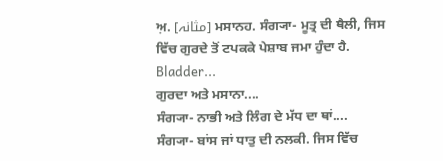ਅ਼. [مثانہ] ਮਸਾਨਹ. ਸੰਗ੍ਯਾ- ਮੂਤ੍ਰ ਦੀ ਥੈਲੀ, ਜਿਸ ਵਿੱਚ ਗੁਰਦੇ ਤੋਂ ਟਪਕਕੇ ਪੇਸ਼ਾਬ ਜਮਾ ਹੁੰਦਾ ਹੈ. Bladder...
ਗੁਰਦਾ ਅਤੇ ਮਸਾਨਾ....
ਸੰਗ੍ਯਾ- ਨਾਭੀ ਅਤੇ ਲਿੰਗ ਦੇ ਮੱਧ ਦਾ ਥਾਂ....
ਸੰਗ੍ਯਾ- ਬਾਂਸ ਜਾਂ ਧਾਤੁ ਦੀ ਨਲਕੀ. ਜਿਸ ਵਿੱਚ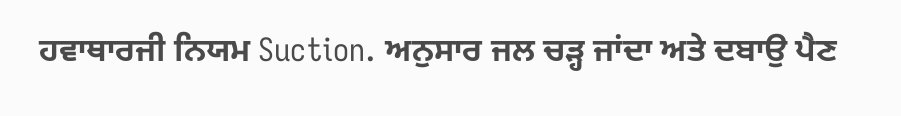ਹਵਾਥਾਰਜੀ ਨਿਯਮ Suction. ਅਨੁਸਾਰ ਜਲ ਚੜ੍ਹ ਜਾਂਦਾ ਅਤੇ ਦਬਾਉ ਪੈਣ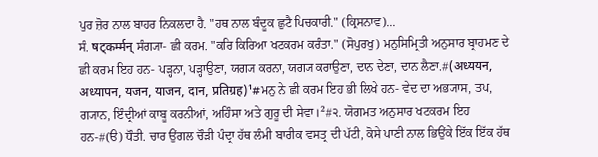ਪੁਰ ਜ਼ੋਰ ਨਾਲ ਬਾਹਰ ਨਿਕਲਦਾ ਹੈ. "ਹਥ ਨਾਲ ਬੰਦੂਕ ਛੁਟੈ ਪਿਚਕਾਰੀ." (ਕ੍ਰਿਸਨਾਵ)...
ਸੰ. षट्कर्म्मन् ਸੰਗ੍ਯਾ- ਛੀ ਕਰਮ. "ਕਰਿ ਕਿਰਿਆ ਖਟਕਰਮ ਕਰੰਤਾ." (ਸੋਪੁਰਖੁ) ਮਨੁਸਿਮ੍ਰਿਤੀ ਅਨੁਸਾਰ ਬ੍ਰਾਹਮਣ ਦੇ ਛੀ ਕਰਮ ਇਹ ਹਨ- ਪੜ੍ਹਨਾ, ਪੜ੍ਹਾਉਣਾ, ਯਗ੍ਯ ਕਰਨਾ, ਯਗ੍ਯ ਕਰਾਉਣਾ, ਦਾਨ ਦੇਣਾ, ਦਾਨ ਲੈਣਾ.#(अध्ययन, अध्यापन, यजन, याजन, दान, प्रतिग्रह)¹#ਮਨੁ ਨੇ ਛੀ ਕਰਮ ਇਹ ਭੀ ਲਿਖੇ ਹਨ- ਵੇਦ ਦਾ ਅਭ੍ਯਾਸ, ਤਪ, ਗ੍ਯਾਨ, ਇੰਦ੍ਰੀਆਂ ਕਾਬੂ ਕਰਨੀਆਂ, ਅਹਿੰਸਾ ਅਤੇ ਗੁਰੂ ਦੀ ਸੇਵਾ।²#੨. ਯੋਗਮਤ ਅਨੁਸਾਰ ਖਟਕਰਮ ਇਹ ਹਨ-#(ੳ) ਧੌਤੀ. ਚਾਰ ਉਂਗਲ ਚੌੜੀ ਪੰਦ੍ਰਾ ਹੱਥ ਲੰਮੀ ਬਾਰੀਕ ਵਸਤ੍ਰ ਦੀ ਪੱਟੀ, ਕੋਸੇ ਪਾਣੀ ਨਾਲ ਭਿਉਂਕੇ ਇੱਕ ਇੱਕ ਹੱਥ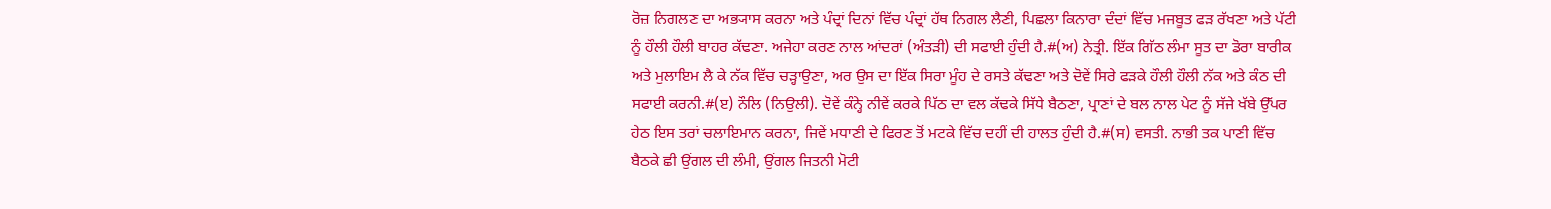ਰੋਜ਼ ਨਿਗਲਣ ਦਾ ਅਭ੍ਯਾਸ ਕਰਨਾ ਅਤੇ ਪੰਦ੍ਰਾਂ ਦਿਨਾਂ ਵਿੱਚ ਪੰਦ੍ਰਾਂ ਹੱਥ ਨਿਗਲ ਲੈਣੀ, ਪਿਛਲਾ ਕਿਨਾਰਾ ਦੰਦਾਂ ਵਿੱਚ ਮਜਬੂਤ ਫੜ ਰੱਖਣਾ ਅਤੇ ਪੱਟੀ ਨੂੰ ਹੌਲੀ ਹੌਲੀ ਬਾਹਰ ਕੱਢਣਾ. ਅਜੇਹਾ ਕਰਣ ਨਾਲ ਆਂਦਰਾਂ (ਅੰਤੜੀ) ਦੀ ਸਫਾਈ ਹੁੰਦੀ ਹੈ.#(ਅ) ਨੇਤ੍ਰੀ. ਇੱਕ ਗਿੱਠ ਲੰਮਾ ਸੂਤ ਦਾ ਡੋਰਾ ਬਾਰੀਕ ਅਤੇ ਮੁਲਾਇਮ ਲੈ ਕੇ ਨੱਕ ਵਿੱਚ ਚੜ੍ਹਾਉਣਾ, ਅਰ ਉਸ ਦਾ ਇੱਕ ਸਿਰਾ ਮੂੰਹ ਦੇ ਰਸਤੇ ਕੱਢਣਾ ਅਤੇ ਦੋਵੇਂ ਸਿਰੇ ਫੜਕੇ ਹੌਲੀ ਹੌਲੀ ਨੱਕ ਅਤੇ ਕੰਠ ਦੀ ਸਫਾਈ ਕਰਨੀ.#(ੲ) ਨੌਲਿ (ਨਿਉਲੀ). ਦੋਵੇਂ ਕੰਨ੍ਹੇ ਨੀਵੇਂ ਕਰਕੇ ਪਿੱਠ ਦਾ ਵਲ ਕੱਢਕੇ ਸਿੱਧੇ ਬੈਠਣਾ, ਪ੍ਰਾਣਾਂ ਦੇ ਬਲ ਨਾਲ ਪੇਟ ਨੂੰ ਸੱਜੇ ਖੱਬੇ ਉੱਪਰ ਹੇਠ ਇਸ ਤਰਾਂ ਚਲਾਇਮਾਨ ਕਰਨਾ, ਜਿਵੇਂ ਮਧਾਣੀ ਦੇ ਫਿਰਣ ਤੋਂ ਮਟਕੇ ਵਿੱਚ ਦਹੀਂ ਦੀ ਹਾਲਤ ਹੁੰਦੀ ਹੈ.#(ਸ) ਵਸਤੀ. ਨਾਭੀ ਤਕ ਪਾਣੀ ਵਿੱਚ ਬੈਠਕੇ ਛੀ ਉਂਗਲ ਦੀ ਲੰਮੀ, ਉਂਗਲ ਜਿਤਨੀ ਮੋਟੀ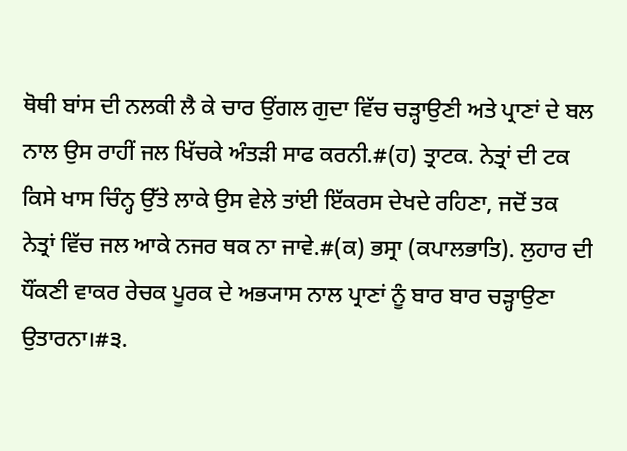ਥੋਥੀ ਬਾਂਸ ਦੀ ਨਲਕੀ ਲੈ ਕੇ ਚਾਰ ਉਂਗਲ ਗੁਦਾ ਵਿੱਚ ਚੜ੍ਹਾਉਣੀ ਅਤੇ ਪ੍ਰਾਣਾਂ ਦੇ ਬਲ ਨਾਲ ਉਸ ਰਾਹੀਂ ਜਲ ਖਿੱਚਕੇ ਅੰਤੜੀ ਸਾਫ ਕਰਨੀ.#(ਹ) ਤ੍ਰਾਟਕ. ਨੇਤ੍ਰਾਂ ਦੀ ਟਕ ਕਿਸੇ ਖਾਸ ਚਿੰਨ੍ਹ ਉੱਤੇ ਲਾਕੇ ਉਸ ਵੇਲੇ ਤਾਂਈ ਇੱਕਰਸ ਦੇਖਦੇ ਰਹਿਣਾ, ਜਦੋਂ ਤਕ ਨੇਤ੍ਰਾਂ ਵਿੱਚ ਜਲ ਆਕੇ ਨਜਰ ਥਕ ਨਾ ਜਾਵੇ.#(ਕ) ਭਸ੍ਰਾ (ਕਪਾਲਭਾਤਿ). ਲੁਹਾਰ ਦੀ ਧੌਂਕਣੀ ਵਾਕਰ ਰੇਚਕ ਪੂਰਕ ਦੇ ਅਭ੍ਯਾਸ ਨਾਲ ਪ੍ਰਾਣਾਂ ਨੂੰ ਬਾਰ ਬਾਰ ਚੜ੍ਹਾਉਣਾ ਉਤਾਰਨਾ।#੩.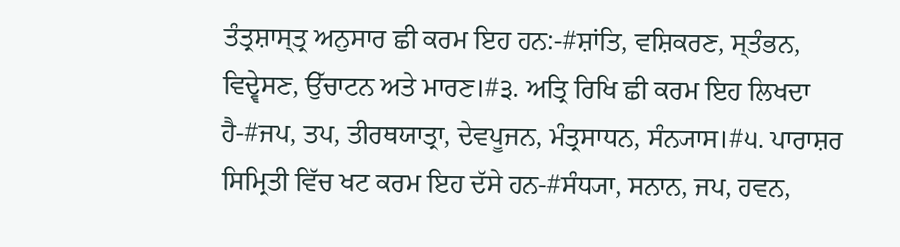ਤੰਤ੍ਰਸ਼ਾਸ੍ਤ੍ਰ ਅਨੁਸਾਰ ਛੀ ਕਰਮ ਇਹ ਹਨ:-#ਸ਼ਾਂਤਿ, ਵਸ਼ਿਕਰਣ, ਸ੍ਤੰਭਨ, ਵਿਦ੍ਵੇਸਣ, ਉੱਚਾਟਨ ਅਤੇ ਮਾਰਣ।#੩. ਅਤ੍ਰਿ ਰਿਖਿ ਛੀ ਕਰਮ ਇਹ ਲਿਖਦਾ ਹੈ-#ਜਪ, ਤਪ, ਤੀਰਥਯਾਤ੍ਰਾ, ਦੇਵਪੂਜਨ, ਮੰਤ੍ਰਸਾਧਨ, ਸੰਨ੍ਯਾਸ।#੫. ਪਾਰਾਸ਼ਰ ਸਿਮ੍ਰਿਤੀ ਵਿੱਚ ਖਟ ਕਰਮ ਇਹ ਦੱਸੇ ਹਨ-#ਸੰਧ੍ਯਾ, ਸਨਾਨ, ਜਪ, ਹਵਨ,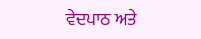ਵੇਦਪਾਠ ਅਤੇ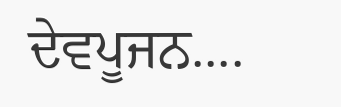ਦੇਵਪੂਜਨ....